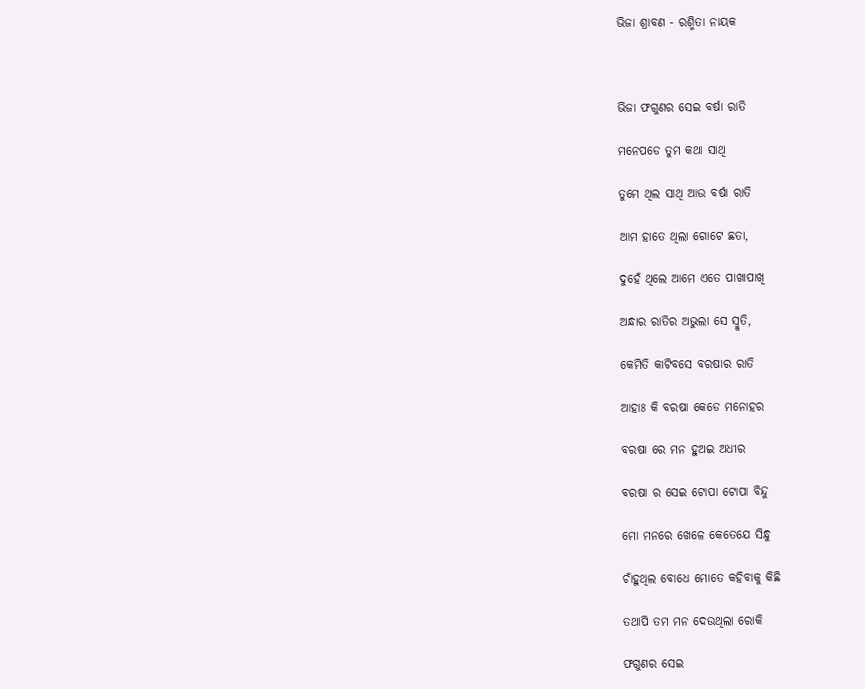ଭିଜା ଶ୍ରାବଣ - ରଶ୍ମିତା ନାୟକ



ଭିଜା ଫଗୁଣର ସେଇ ବର୍ଷା ରାତି

ମନେପଡେ ତୁମ କଥା ସାଥି

ତୁମେ ଥିଲ ସାଥି ଆଉ ବର୍ଷା ରାତି

ଆମ ହାତେ ଥିଲା ଗୋଟେ ଛତା,

ଦୁହେଁ ଥିଲେ ଆମେ ଏତେ ପାଖାପାଖି

ଅନ୍ଧାର ରାତିର ଅଭୁଲା ସେ ସ୍ମୁତି,

କେମିତି କାଟିବସେ ବରଷାର ରାତି

ଆହାଃ କି ବରଷା କେଡେ ମନୋହର

ବରଷା ରେ ମନ ହୁଅଇ ଅଧୀର

ବରଷା ର ସେଇ ଟୋପା ଟୋପା ବିନ୍ଦୁ

ମୋ ମନରେ ଖେଳେ କେତେଯେ ସିନ୍ଧୁ

ଚାଁହୁଥିଲ ବୋଧେ ମୋତେ କହିବାକୁ କିଛି

ତଥାପି ତମ ମନ ଦେଉଥିଲା ରୋକି

ଫଗୁଣର ସେଇ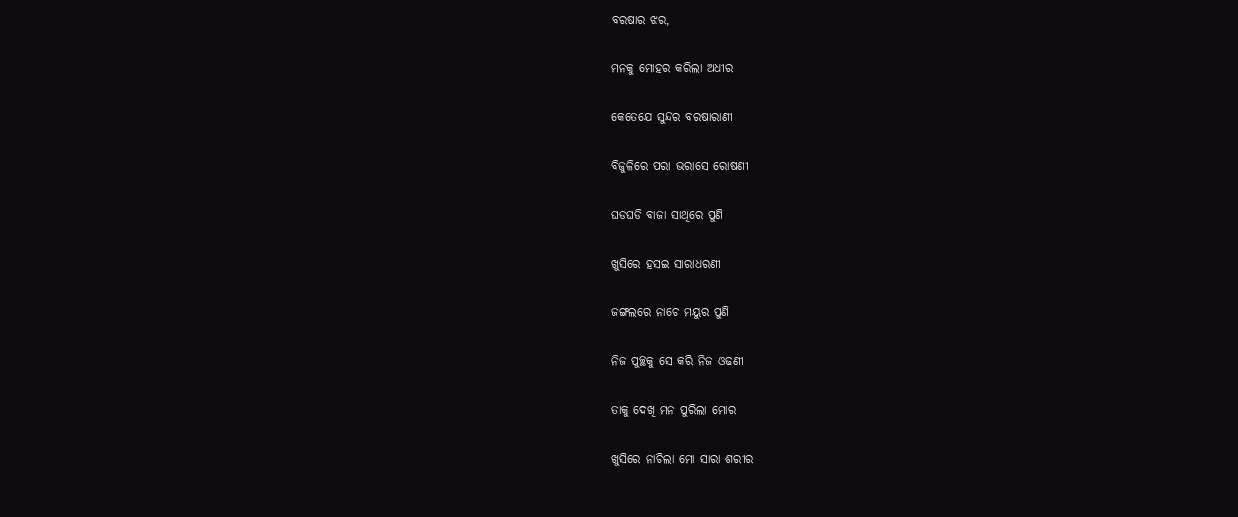ବରଷାର ଝର,

ମନକୁ ମୋହର କରିଲା ଅଧୀର

କେତେଯେ ସୁନ୍ଦର ବରଷାରାଣୀ

ବିଜୁଳିରେ ପରା ଭରାସେ ରୋଷଣୀ

ଘଡଘଡି ବାଜା ସାଥିରେ ପୁଣି

ଖୁସିରେ ହସଇ ସାରାଧରଣୀ

ଜଙ୍ଗଲରେ ନାଚେ ମୟୁର ପୁଣି

ନିଜ ପୁଚ୍ଛକୁ ସେ କରି ନିଜ ଓଢଣୀ

ତାକୁ ଦେଖି ମନ ପୁରିଲା ମୋର

ଖୁସିରେ ନାଚିଲା ମୋ ସାରା ଶରୀର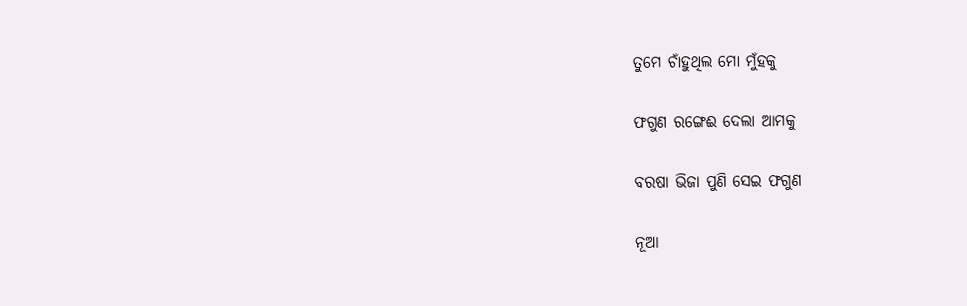ତୁମେ ଚାଁହୁଥିଲ ମୋ ମୁଁହକୁ

ଫଗୁଣ ରଙ୍ଗେଈ ଦେଲା ଆମକୁ

ବରଷା ଭିଜା ପୁଣି ସେଇ ଫଗୁଣ

ନୂଆ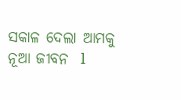ସକାଳ ଦେଲା ଆମକୁ ନୂଆ ଜୀବନ  l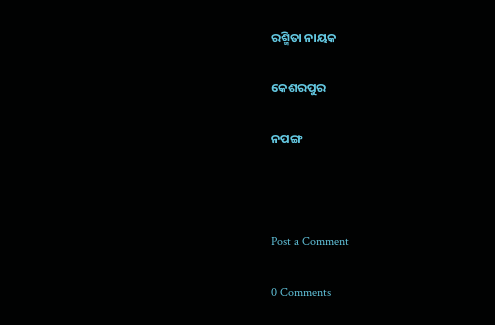ରଶ୍ମିତା ନାୟକ

କେଶରପୁର

ନପଙ୍ଗ



Post a Comment

0 Comments